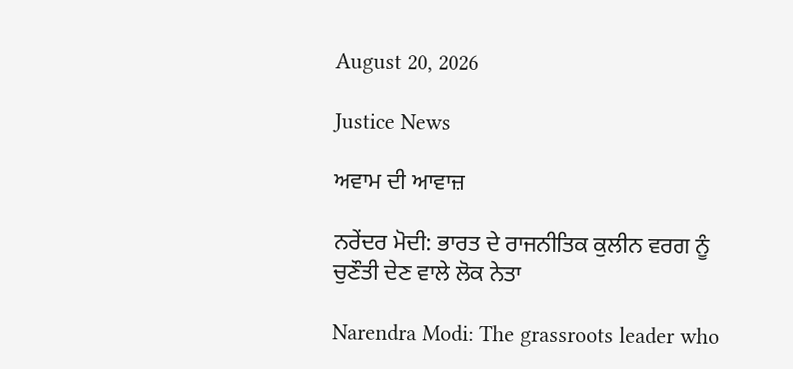August 20, 2026

Justice News

ਅਵਾਮ ਦੀ ਆਵਾਜ਼

ਨਰੇਂਦਰ ਮੋਦੀ: ਭਾਰਤ ਦੇ ਰਾਜਨੀਤਿਕ ਕੁਲੀਨ ਵਰਗ ਨੂੰ ਚੁਣੌਤੀ ਦੇਣ ਵਾਲੇ ਲੋਕ ਨੇਤਾ

Narendra Modi: The grassroots leader who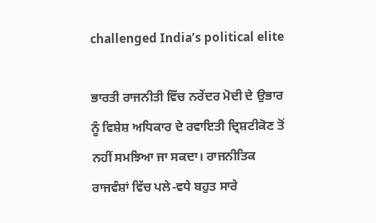challenged India’s political elite

ਭਾਰਤੀ ਰਾਜਨੀਤੀ ਵਿੱਚ ਨਰੇਂਦਰ ਮੋਦੀ ਦੇ ਉਭਾਰ ਨੂੰ ਵਿਸ਼ੇਸ਼ ਅਧਿਕਾਰ ਦੇ ਰਵਾਇਤੀ ਦ੍ਰਿਸ਼ਟੀਕੋਣ ਤੋਂ ਨਹੀਂ ਸਮਝਿਆ ਜਾ ਸਕਦਾ। ਰਾਜਨੀਤਿਕ ਰਾਜਵੰਸ਼ਾਂ ਵਿੱਚ ਪਲੇ-ਵਧੇ ਬਹੁਤ ਸਾਰੇ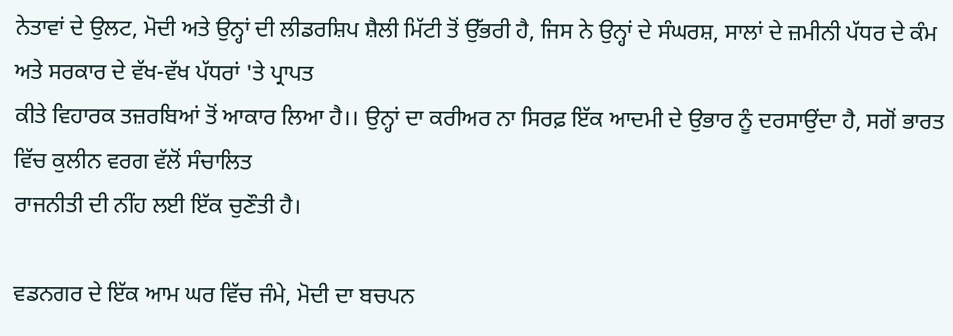ਨੇਤਾਵਾਂ ਦੇ ਉਲਟ, ਮੋਦੀ ਅਤੇ ਉਨ੍ਹਾਂ ਦੀ ਲੀਡਰਸ਼ਿਪ ਸ਼ੈਲੀ ਮਿੱਟੀ ਤੋਂ ਉੱਭਰੀ ਹੈ, ਜਿਸ ਨੇ ਉਨ੍ਹਾਂ ਦੇ ਸੰਘਰਸ਼, ਸਾਲਾਂ ਦੇ ਜ਼ਮੀਨੀ ਪੱਧਰ ਦੇ ਕੰਮ ਅਤੇ ਸਰਕਾਰ ਦੇ ਵੱਖ-ਵੱਖ ਪੱਧਰਾਂ 'ਤੇ ਪ੍ਰਾਪਤ
ਕੀਤੇ ਵਿਹਾਰਕ ਤਜ਼ਰਬਿਆਂ ਤੋਂ ਆਕਾਰ ਲਿਆ ਹੈ।। ਉਨ੍ਹਾਂ ਦਾ ਕਰੀਅਰ ਨਾ ਸਿਰਫ਼ ਇੱਕ ਆਦਮੀ ਦੇ ਉਭਾਰ ਨੂੰ ਦਰਸਾਉਂਦਾ ਹੈ, ਸਗੋਂ ਭਾਰਤ ਵਿੱਚ ਕੁਲੀਨ ਵਰਗ ਵੱਲੋਂ ਸੰਚਾਲਿਤ
ਰਾਜਨੀਤੀ ਦੀ ਨੀਂਹ ਲਈ ਇੱਕ ਚੁਣੌਤੀ ਹੈ।

ਵਡਨਗਰ ਦੇ ਇੱਕ ਆਮ ਘਰ ਵਿੱਚ ਜੰਮੇ, ਮੋਦੀ ਦਾ ਬਚਪਨ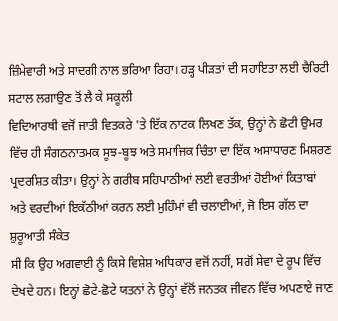ਜ਼ਿੰਮੇਵਾਰੀ ਅਤੇ ਸਾਦਗੀ ਨਾਲ ਭਰਿਆ ਰਿਹਾ। ਹੜ੍ਹ ਪੀੜਤਾਂ ਦੀ ਸਹਾਇਤਾ ਲਈ ਚੈਰਿਟੀ ਸਟਾਲ ਲਗਾਉਣ ਤੋਂ ਲੈ ਕੇ ਸਕੂਲੀ
ਵਿਦਿਆਰਥੀ ਵਜੋਂ ਜਾਤੀ ਵਿਤਕਰੇ 'ਤੇ ਇੱਕ ਨਾਟਕ ਲਿਖਣ ਤੱਕ, ਉਨ੍ਹਾਂ ਨੇ ਛੋਟੀ ਉਮਰ ਵਿੱਚ ਹੀ ਸੰਗਠਨਾਤਮਕ ਸੂਝ-ਬੂਝ ਅਤੇ ਸਮਾਜਿਕ ਚਿੰਤਾ ਦਾ ਇੱਕ ਅਸਾਧਾਰਣ ਮਿਸ਼ਰਣ
ਪ੍ਰਦਰਸ਼ਿਤ ਕੀਤਾ। ਉਨ੍ਹਾਂ ਨੇ ਗਰੀਬ ਸਹਿਪਾਠੀਆਂ ਲਈ ਵਰਤੀਆਂ ਹੋਈਆਂ ਕਿਤਾਬਾਂ ਅਤੇ ਵਰਦੀਆਂ ਇਕੱਠੀਆਂ ਕਰਨ ਲਈ ਮੁਹਿੰਮਾਂ ਵੀ ਚਲਾਈਆਂ, ਜੋ ਇਸ ਗੱਲ ਦਾ ਸ਼ੁਰੂਆਤੀ ਸੰਕੇਤ
ਸੀ ਕਿ ਉਹ ਅਗਵਾਈ ਨੂੰ ਕਿਸੇ ਵਿਸ਼ੇਸ਼ ਅਧਿਕਾਰ ਵਜੋਂ ਨਹੀਂ, ਸਗੋਂ ਸੇਵਾ ਦੇ ਰੂਪ ਵਿੱਚ ਦੇਖਦੇ ਹਨ। ਇਨ੍ਹਾਂ ਛੋਟੇ-ਛੋਟੇ ਯਤਨਾਂ ਨੇ ਉਨ੍ਹਾਂ ਵੱਲੋਂ ਜਨਤਕ ਜੀਵਨ ਵਿੱਚ ਅਪਣਾਏ ਜਾਣ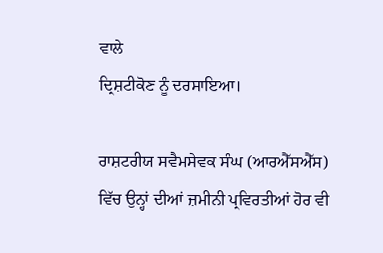ਵਾਲੇ
ਦ੍ਰਿਸ਼ਟੀਕੋਣ ਨੂੰ ਦਰਸਾਇਆ।

ਰਾਸ਼ਟਰੀਯ ਸਵੈਮਸੇਵਕ ਸੰਘ (ਆਰਐੱਸਐੱਸ) ਵਿੱਚ ਉਨ੍ਹਾਂ ਦੀਆਂ ਜ਼ਮੀਨੀ ਪ੍ਰਵਿਰਤੀਆਂ ਹੋਰ ਵੀ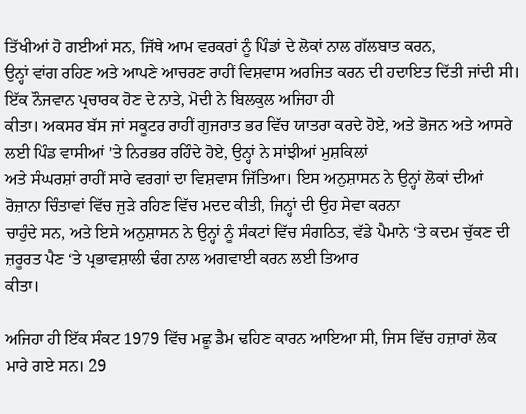ਤਿੱਖੀਆਂ ਹੋ ਗਈਆਂ ਸਨ, ਜਿੱਥੇ ਆਮ ਵਰਕਰਾਂ ਨੂੰ ਪਿੰਡਾਂ ਦੇ ਲੋਕਾਂ ਨਾਲ ਗੱਲਬਾਤ ਕਰਨ,
ਉਨ੍ਹਾਂ ਵਾਂਗ ਰਹਿਣ ਅਤੇ ਆਪਣੇ ਆਚਰਣ ਰਾਹੀਂ ਵਿਸ਼ਵਾਸ ਅਰਜਿਤ ਕਰਨ ਦੀ ਹਦਾਇਤ ਦਿੱਤੀ ਜਾਂਦੀ ਸੀ। ਇੱਕ ਨੌਜਵਾਨ ਪ੍ਰਚਾਰਕ ਹੋਣ ਦੇ ਨਾਤੇ, ਮੋਦੀ ਨੇ ਬਿਲਕੁਲ ਅਜਿਹਾ ਹੀ
ਕੀਤਾ। ਅਕਸਰ ਬੱਸ ਜਾਂ ਸਕੂਟਰ ਰਾਹੀਂ ਗੁਜਰਾਤ ਭਰ ਵਿੱਚ ਯਾਤਰਾ ਕਰਦੇ ਹੋਏ, ਅਤੇ ਭੋਜਨ ਅਤੇ ਆਸਰੇ ਲਈ ਪਿੰਡ ਵਾਸੀਆਂ 'ਤੇ ਨਿਰਭਰ ਰਹਿੰਦੇ ਹੋਏ, ਉਨ੍ਹਾਂ ਨੇ ਸਾਂਝੀਆਂ ਮੁਸ਼ਕਿਲਾਂ
ਅਤੇ ਸੰਘਰਸ਼ਾਂ ਰਾਹੀਂ ਸਾਰੇ ਵਰਗਾਂ ਦਾ ਵਿਸ਼ਵਾਸ ਜਿੱਤਿਆ। ਇਸ ਅਨੁਸ਼ਾਸਨ ਨੇ ਉਨ੍ਹਾਂ ਲੋਕਾਂ ਦੀਆਂ ਰੋਜ਼ਾਨਾ ਚਿੰਤਾਵਾਂ ਵਿੱਚ ਜੁੜੇ ਰਹਿਣ ਵਿੱਚ ਮਦਦ ਕੀਤੀ, ਜਿਨ੍ਹਾਂ ਦੀ ਉਹ ਸੇਵਾ ਕਰਨਾ
ਚਾਹੁੰਦੇ ਸਨ, ਅਤੇ ਇਸੇ ਅਨੁਸ਼ਾਸਨ ਨੇ ਉਨ੍ਹਾਂ ਨੂੰ ਸੰਕਟਾਂ ਵਿੱਚ ਸੰਗਠਿਤ, ਵੱਡੇ ਪੈਮਾਨੇ ‘ਤੇ ਕਦਮ ਚੁੱਕਣ ਦੀ ਜ਼ਰੂਰਤ ਪੈਣ ‘ਤੇ ਪ੍ਰਭਾਵਸ਼ਾਲੀ ਢੰਗ ਨਾਲ ਅਗਵਾਈ ਕਰਨ ਲਈ ਤਿਆਰ
ਕੀਤਾ।

ਅਜਿਹਾ ਹੀ ਇੱਕ ਸੰਕਟ 1979 ਵਿੱਚ ਮਛੂ ਡੈਮ ਢਹਿਣ ਕਾਰਨ ਆਇਆ ਸੀ, ਜਿਸ ਵਿੱਚ ਹਜ਼ਾਰਾਂ ਲੋਕ ਮਾਰੇ ਗਏ ਸਨ। 29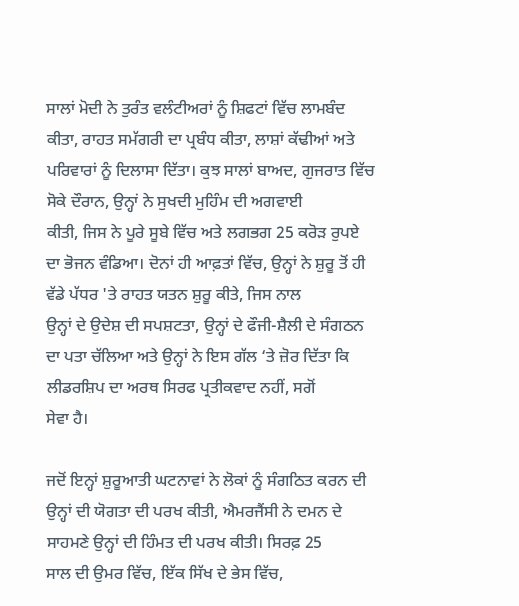ਸਾਲਾਂ ਮੋਦੀ ਨੇ ਤੁਰੰਤ ਵਲੰਟੀਅਰਾਂ ਨੂੰ ਸ਼ਿਫਟਾਂ ਵਿੱਚ ਲਾਮਬੰਦ
ਕੀਤਾ, ਰਾਹਤ ਸਮੱਗਰੀ ਦਾ ਪ੍ਰਬੰਧ ਕੀਤਾ, ਲਾਸ਼ਾਂ ਕੱਢੀਆਂ ਅਤੇ ਪਰਿਵਾਰਾਂ ਨੂੰ ਦਿਲਾਸਾ ਦਿੱਤਾ। ਕੁਝ ਸਾਲਾਂ ਬਾਅਦ, ਗੁਜਰਾਤ ਵਿੱਚ ਸੋਕੇ ਦੌਰਾਨ, ਉਨ੍ਹਾਂ ਨੇ ਸੁਖਦੀ ਮੁਹਿੰਮ ਦੀ ਅਗਵਾਈ
ਕੀਤੀ, ਜਿਸ ਨੇ ਪੂਰੇ ਸੂਬੇ ਵਿੱਚ ਅਤੇ ਲਗਭਗ 25 ਕਰੋੜ ਰੁਪਏ ਦਾ ਭੋਜਨ ਵੰਡਿਆ। ਦੋਨਾਂ ਹੀ ਆਫ਼ਤਾਂ ਵਿੱਚ, ਉਨ੍ਹਾਂ ਨੇ ਸ਼ੁਰੂ ਤੋਂ ਹੀ ਵੱਡੇ ਪੱਧਰ 'ਤੇ ਰਾਹਤ ਯਤਨ ਸ਼ੁਰੂ ਕੀਤੇ, ਜਿਸ ਨਾਲ
ਉਨ੍ਹਾਂ ਦੇ ਉਦੇਸ਼ ਦੀ ਸਪਸ਼ਟਤਾ, ਉਨ੍ਹਾਂ ਦੇ ਫੌਜੀ-ਸ਼ੈਲੀ ਦੇ ਸੰਗਠਨ ਦਾ ਪਤਾ ਚੱਲਿਆ ਅਤੇ ਉਨ੍ਹਾਂ ਨੇ ਇਸ ਗੱਲ ‘ਤੇ ਜ਼ੋਰ ਦਿੱਤਾ ਕਿ ਲੀਡਰਸ਼ਿਪ ਦਾ ਅਰਥ ਸਿਰਫ ਪ੍ਰਤੀਕਵਾਦ ਨਹੀਂ, ਸਗੋਂ
ਸੇਵਾ ਹੈ।

ਜਦੋਂ ਇਨ੍ਹਾਂ ਸ਼ੁਰੂਆਤੀ ਘਟਨਾਵਾਂ ਨੇ ਲੋਕਾਂ ਨੂੰ ਸੰਗਠਿਤ ਕਰਨ ਦੀ ਉਨ੍ਹਾਂ ਦੀ ਯੋਗਤਾ ਦੀ ਪਰਖ ਕੀਤੀ, ਐਮਰਜੈਂਸੀ ਨੇ ਦਮਨ ਦੇ ਸਾਹਮਣੇ ਉਨ੍ਹਾਂ ਦੀ ਹਿੰਮਤ ਦੀ ਪਰਖ ਕੀਤੀ। ਸਿਰਫ਼ 25
ਸਾਲ ਦੀ ਉਮਰ ਵਿੱਚ, ਇੱਕ ਸਿੱਖ ਦੇ ਭੇਸ ਵਿੱਚ,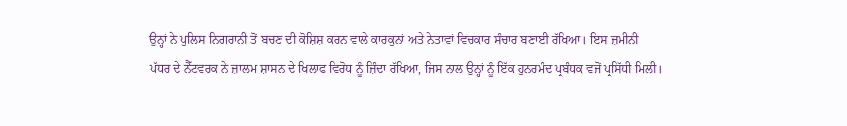ਉਨ੍ਹਾਂ ਨੇ ਪੁਲਿਸ ਨਿਗਰਾਨੀ ਤੋਂ ਬਚਣ ਦੀ ਕੋਸ਼ਿਸ਼ ਕਰਨ ਵਾਲੇ ਕਾਰਕੁਨਾਂ ਅਤੇ ਨੇਤਾਵਾਂ ਵਿਚਕਾਰ ਸੰਚਾਰ ਬਣਾਈ ਰੱਖਿਆ। ਇਸ ਜ਼ਮੀਨੀ
ਪੱਧਰ ਦੇ ਨੈੱਟਵਰਕ ਨੇ ਜ਼ਾਲਮ ਸ਼ਾਸਨ ਦੇ ਖਿਲਾਫ ਵਿਰੋਧ ਨੂੰ ਜ਼ਿੰਦਾ ਰੱਖਿਆ, ਜਿਸ ਨਾਲ ਉਨ੍ਹਾਂ ਨੂੰ ਇੱਕ ਹੁਨਰਮੰਦ ਪ੍ਰਬੰਧਕ ਵਜੋਂ ਪ੍ਰਸਿੱਧੀ ਮਿਲੀ।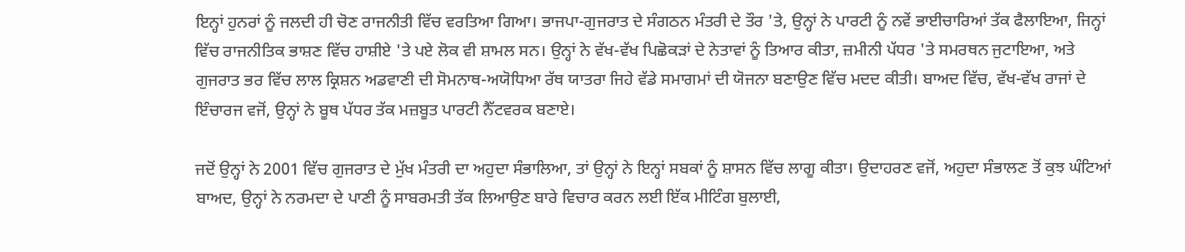ਇਨ੍ਹਾਂ ਹੁਨਰਾਂ ਨੂੰ ਜਲਦੀ ਹੀ ਚੋਣ ਰਾਜਨੀਤੀ ਵਿੱਚ ਵਰਤਿਆ ਗਿਆ। ਭਾਜਪਾ-ਗੁਜਰਾਤ ਦੇ ਸੰਗਠਨ ਮੰਤਰੀ ਦੇ ਤੌਰ 'ਤੇ, ਉਨ੍ਹਾਂ ਨੇ ਪਾਰਟੀ ਨੂੰ ਨਵੇਂ ਭਾਈਚਾਰਿਆਂ ਤੱਕ ਫੈਲਾਇਆ, ਜਿਨ੍ਹਾਂ
ਵਿੱਚ ਰਾਜਨੀਤਿਕ ਭਾਸ਼ਣ ਵਿੱਚ ਹਾਸ਼ੀਏ 'ਤੇ ਪਏ ਲੋਕ ਵੀ ਸ਼ਾਮਲ ਸਨ। ਉਨ੍ਹਾਂ ਨੇ ਵੱਖ-ਵੱਖ ਪਿਛੋਕੜਾਂ ਦੇ ਨੇਤਾਵਾਂ ਨੂੰ ਤਿਆਰ ਕੀਤਾ, ਜ਼ਮੀਨੀ ਪੱਧਰ 'ਤੇ ਸਮਰਥਨ ਜੁਟਾਇਆ, ਅਤੇ
ਗੁਜਰਾਤ ਭਰ ਵਿੱਚ ਲਾਲ ਕ੍ਰਿਸ਼ਨ ਅਡਵਾਣੀ ਦੀ ਸੋਮਨਾਥ-ਅਯੋਧਿਆ ਰੱਥ ਯਾਤਰਾ ਜਿਹੇ ਵੱਡੇ ਸਮਾਗਮਾਂ ਦੀ ਯੋਜਨਾ ਬਣਾਉਣ ਵਿੱਚ ਮਦਦ ਕੀਤੀ। ਬਾਅਦ ਵਿੱਚ, ਵੱਖ-ਵੱਖ ਰਾਜਾਂ ਦੇ
ਇੰਚਾਰਜ ਵਜੋਂ, ਉਨ੍ਹਾਂ ਨੇ ਬੂਥ ਪੱਧਰ ਤੱਕ ਮਜ਼ਬੂਤ ਪਾਰਟੀ ਨੈੱਟਵਰਕ ਬਣਾਏ।

ਜਦੋਂ ਉਨ੍ਹਾਂ ਨੇ 2001 ਵਿੱਚ ਗੁਜਰਾਤ ਦੇ ਮੁੱਖ ਮੰਤਰੀ ਦਾ ਅਹੁਦਾ ਸੰਭਾਲਿਆ, ਤਾਂ ਉਨ੍ਹਾਂ ਨੇ ਇਨ੍ਹਾਂ ਸਬਕਾਂ ਨੂੰ ਸ਼ਾਸਨ ਵਿੱਚ ਲਾਗੂ ਕੀਤਾ। ਉਦਾਹਰਣ ਵਜੋਂ, ਅਹੁਦਾ ਸੰਭਾਲਣ ਤੋਂ ਕੁਝ ਘੰਟਿਆਂ
ਬਾਅਦ, ਉਨ੍ਹਾਂ ਨੇ ਨਰਮਦਾ ਦੇ ਪਾਣੀ ਨੂੰ ਸਾਬਰਮਤੀ ਤੱਕ ਲਿਆਉਣ ਬਾਰੇ ਵਿਚਾਰ ਕਰਨ ਲਈ ਇੱਕ ਮੀਟਿੰਗ ਬੁਲਾਈ,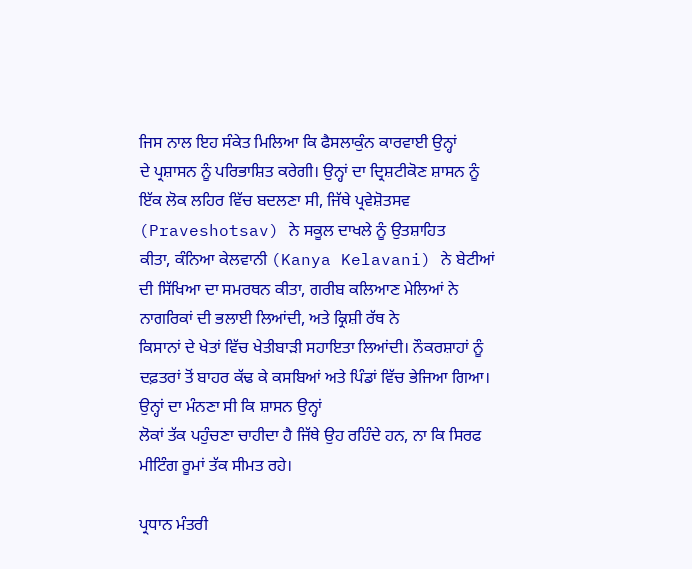ਜਿਸ ਨਾਲ ਇਹ ਸੰਕੇਤ ਮਿਲਿਆ ਕਿ ਫੈਸਲਾਕੁੰਨ ਕਾਰਵਾਈ ਉਨ੍ਹਾਂ
ਦੇ ਪ੍ਰਸ਼ਾਸਨ ਨੂੰ ਪਰਿਭਾਸ਼ਿਤ ਕਰੇਗੀ। ਉਨ੍ਹਾਂ ਦਾ ਦ੍ਰਿਸ਼ਟੀਕੋਣ ਸ਼ਾਸਨ ਨੂੰ ਇੱਕ ਲੋਕ ਲਹਿਰ ਵਿੱਚ ਬਦਲਣਾ ਸੀ, ਜਿੱਥੇ ਪ੍ਰਵੇਸ਼ੋਤਸਵ (Praveshotsav) ਨੇ ਸਕੂਲ ਦਾਖਲੇ ਨੂੰ ਉਤਸ਼ਾਹਿਤ
ਕੀਤਾ, ਕੰਨਿਆ ਕੇਲਵਾਨੀ (Kanya Kelavani) ਨੇ ਬੇਟੀਆਂ ਦੀ ਸਿੱਖਿਆ ਦਾ ਸਮਰਥਨ ਕੀਤਾ, ਗਰੀਬ ਕਲਿਆਣ ਮੇਲਿਆਂ ਨੇ ਨਾਗਰਿਕਾਂ ਦੀ ਭਲਾਈ ਲਿਆਂਦੀ, ਅਤੇ ਕ੍ਰਿਸ਼ੀ ਰੱਥ ਨੇ
ਕਿਸਾਨਾਂ ਦੇ ਖੇਤਾਂ ਵਿੱਚ ਖੇਤੀਬਾੜੀ ਸਹਾਇਤਾ ਲਿਆਂਦੀ। ਨੌਕਰਸ਼ਾਹਾਂ ਨੂੰ ਦਫ਼ਤਰਾਂ ਤੋਂ ਬਾਹਰ ਕੱਢ ਕੇ ਕਸਬਿਆਂ ਅਤੇ ਪਿੰਡਾਂ ਵਿੱਚ ਭੇਜਿਆ ਗਿਆ। ਉਨ੍ਹਾਂ ਦਾ ਮੰਨਣਾ ਸੀ ਕਿ ਸ਼ਾਸਨ ਉਨ੍ਹਾਂ
ਲੋਕਾਂ ਤੱਕ ਪਹੁੰਚਣਾ ਚਾਹੀਦਾ ਹੈ ਜਿੱਥੇ ਉਹ ਰਹਿੰਦੇ ਹਨ, ਨਾ ਕਿ ਸਿਰਫ ਮੀਟਿੰਗ ਰੂਮਾਂ ਤੱਕ ਸੀਮਤ ਰਹੇ।

ਪ੍ਰਧਾਨ ਮੰਤਰੀ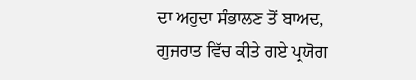ਦਾ ਅਹੁਦਾ ਸੰਭਾਲਣ ਤੋਂ ਬਾਅਦ, ਗੁਜਰਾਤ ਵਿੱਚ ਕੀਤੇ ਗਏ ਪ੍ਰਯੋਗ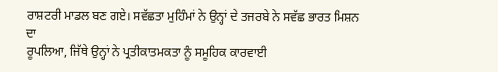ਰਾਸ਼ਟਰੀ ਮਾਡਲ ਬਣ ਗਏ। ਸਵੱਛਤਾ ਮੁਹਿੰਮਾਂ ਨੇ ਉਨ੍ਹਾਂ ਦੇ ਤਜਰਬੇ ਨੇ ਸਵੱਛ ਭਾਰਤ ਮਿਸ਼ਨ ਦਾ
ਰੂਪਲਿਆ, ਜਿੱਥੇ ਉਨ੍ਹਾਂ ਨੇ ਪ੍ਰਤੀਕਾਤਮਕਤਾ ਨੂੰ ਸਮੂਹਿਕ ਕਾਰਵਾਈ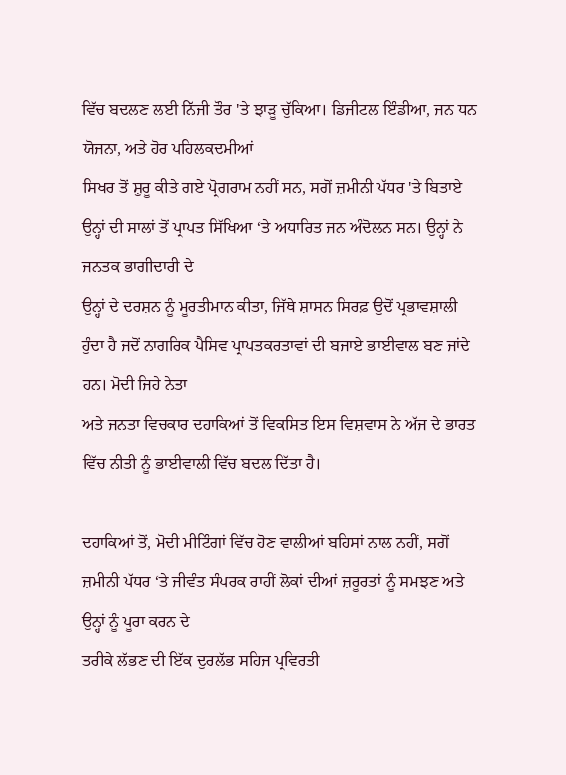ਵਿੱਚ ਬਦਲਣ ਲਈ ਨਿੱਜੀ ਤੌਰ 'ਤੇ ਝਾੜੂ ਚੁੱਕਿਆ। ਡਿਜੀਟਲ ਇੰਡੀਆ, ਜਨ ਧਨ ਯੋਜਨਾ, ਅਤੇ ਹੋਰ ਪਹਿਲਕਦਮੀਆਂ
ਸਿਖਰ ਤੋਂ ਸ਼ੁਰੂ ਕੀਤੇ ਗਏ ਪ੍ਰੋਗਰਾਮ ਨਹੀਂ ਸਨ, ਸਗੋਂ ਜ਼ਮੀਨੀ ਪੱਧਰ 'ਤੇ ਬਿਤਾਏ ਉਨ੍ਹਾਂ ਦੀ ਸਾਲਾਂ ਤੋਂ ਪ੍ਰਾਪਤ ਸਿੱਖਿਆ ‘ਤੇ ਅਧਾਰਿਤ ਜਨ ਅੰਦੋਲਨ ਸਨ। ਉਨ੍ਹਾਂ ਨੇ ਜਨਤਕ ਭਾਗੀਦਾਰੀ ਦੇ
ਉਨ੍ਹਾਂ ਦੇ ਦਰਸ਼ਨ ਨੂੰ ਮੂਰਤੀਮਾਨ ਕੀਤਾ, ਜਿੱਥੇ ਸ਼ਾਸਨ ਸਿਰਫ਼ ਉਦੋਂ ਪ੍ਰਭਾਵਸ਼ਾਲੀ ਹੁੰਦਾ ਹੈ ਜਦੋਂ ਨਾਗਰਿਕ ਪੈਸਿਵ ਪ੍ਰਾਪਤਕਰਤਾਵਾਂ ਦੀ ਬਜਾਏ ਭਾਈਵਾਲ ਬਣ ਜਾਂਦੇ ਹਨ। ਮੋਦੀ ਜਿਹੇ ਨੇਤਾ
ਅਤੇ ਜਨਤਾ ਵਿਚਕਾਰ ਦਹਾਕਿਆਂ ਤੋਂ ਵਿਕਸਿਤ ਇਸ ਵਿਸ਼ਵਾਸ ਨੇ ਅੱਜ ਦੇ ਭਾਰਤ ਵਿੱਚ ਨੀਤੀ ਨੂੰ ਭਾਈਵਾਲੀ ਵਿੱਚ ਬਦਲ ਦਿੱਤਾ ਹੈ।

ਦਹਾਕਿਆਂ ਤੋਂ, ਮੋਦੀ ਮੀਟਿੰਗਾਂ ਵਿੱਚ ਹੋਣ ਵਾਲੀਆਂ ਬਹਿਸਾਂ ਨਾਲ ਨਹੀਂ, ਸਗੋਂ ਜ਼ਮੀਨੀ ਪੱਧਰ ‘ਤੇ ਜੀਵੰਤ ਸੰਪਰਕ ਰਾਹੀਂ ਲੋਕਾਂ ਦੀਆਂ ਜ਼ਰੂਰਤਾਂ ਨੂੰ ਸਮਝਣ ਅਤੇ ਉਨ੍ਹਾਂ ਨੂੰ ਪੂਰਾ ਕਰਨ ਦੇ
ਤਰੀਕੇ ਲੱਭਣ ਦੀ ਇੱਕ ਦੁਰਲੱਭ ਸਹਿਜ ਪ੍ਰਵਿਰਤੀ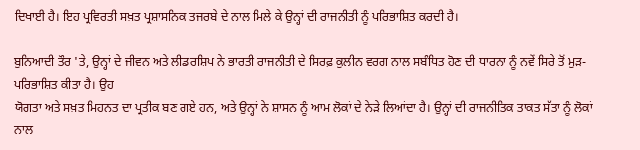ਦਿਖਾਈ ਹੈ। ਇਹ ਪ੍ਰਵਿਰਤੀ ਸਖ਼ਤ ਪ੍ਰਸ਼ਾਸਨਿਕ ਤਜਰਬੇ ਦੇ ਨਾਲ ਮਿਲੇ ਕੇ ਉਨ੍ਹਾਂ ਦੀ ਰਾਜਨੀਤੀ ਨੂੰ ਪਰਿਭਾਸ਼ਿਤ ਕਰਦੀ ਹੈ।

ਬੁਨਿਆਦੀ ਤੌਰ 'ਤੇ, ਉਨ੍ਹਾਂ ਦੇ ਜੀਵਨ ਅਤੇ ਲੀਡਰਸ਼ਿਪ ਨੇ ਭਾਰਤੀ ਰਾਜਨੀਤੀ ਦੇ ਸਿਰਫ਼ ਕੁਲੀਨ ਵਰਗ ਨਾਲ ਸਬੰਧਿਤ ਹੋਣ ਦੀ ਧਾਰਨਾ ਨੂੰ ਨਵੇਂ ਸਿਰੇ ਤੋਂ ਮੁੜ-ਪਰਿਭਾਸ਼ਿਤ ਕੀਤਾ ਹੈ। ਉਹ
ਯੋਗਤਾ ਅਤੇ ਸਖ਼ਤ ਮਿਹਨਤ ਦਾ ਪ੍ਰਤੀਕ ਬਣ ਗਏ ਹਨ, ਅਤੇ ਉਨ੍ਹਾਂ ਨੇ ਸ਼ਾਸਨ ਨੂੰ ਆਮ ਲੋਕਾਂ ਦੇ ਨੇੜੇ ਲਿਆਂਦਾ ਹੈ। ਉਨ੍ਹਾਂ ਦੀ ਰਾਜਨੀਤਿਕ ਤਾਕਤ ਸੱਤਾ ਨੂੰ ਲੋਕਾਂ ਨਾਲ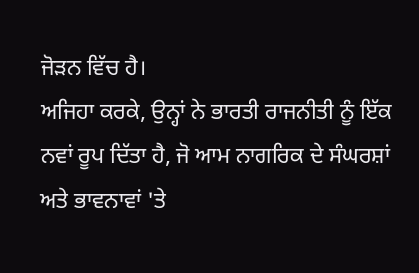ਜੋੜਨ ਵਿੱਚ ਹੈ।
ਅਜਿਹਾ ਕਰਕੇ, ਉਨ੍ਹਾਂ ਨੇ ਭਾਰਤੀ ਰਾਜਨੀਤੀ ਨੂੰ ਇੱਕ ਨਵਾਂ ਰੂਪ ਦਿੱਤਾ ਹੈ, ਜੋ ਆਮ ਨਾਗਰਿਕ ਦੇ ਸੰਘਰਸ਼ਾਂ ਅਤੇ ਭਾਵਨਾਵਾਂ 'ਤੇ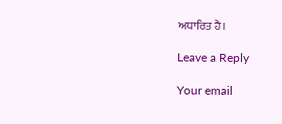ਅਧਾਰਿਤ ਹੈ।

Leave a Reply

Your email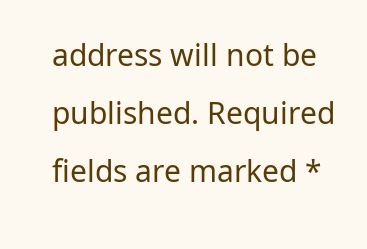address will not be published. Required fields are marked *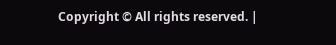Copyright © All rights reserved. |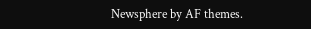Newsphere by AF themes.